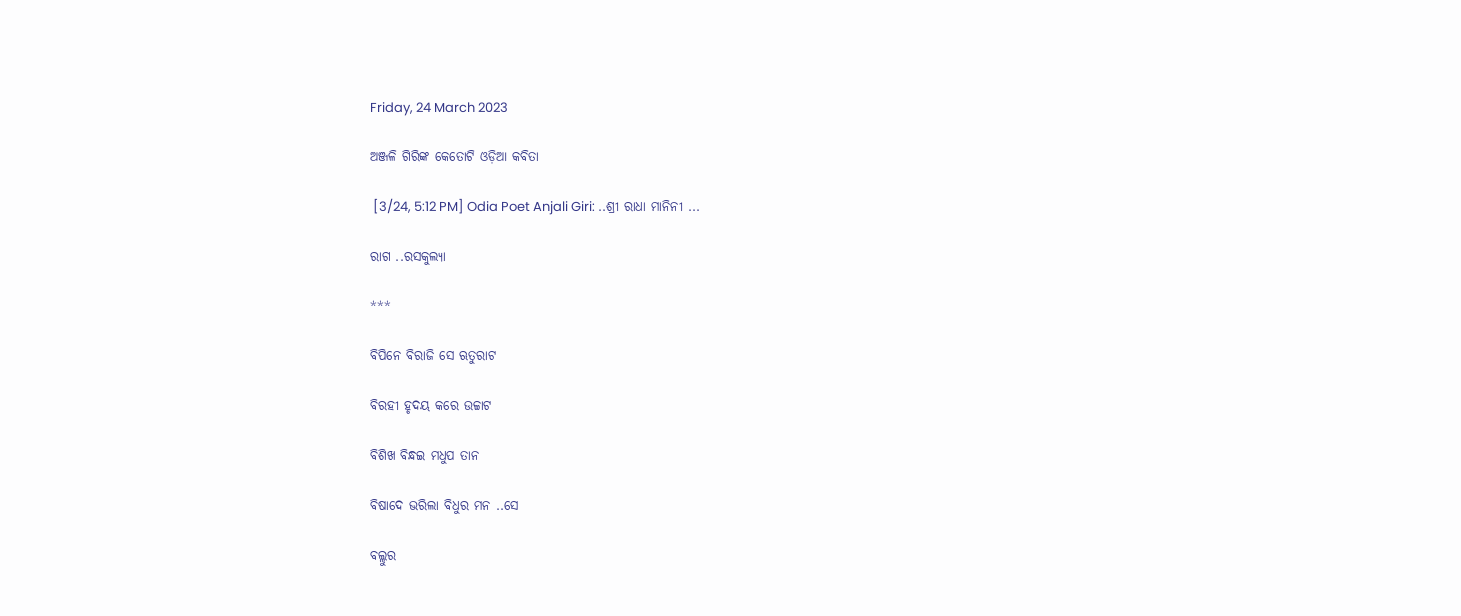Friday, 24 March 2023

ଅଞ୍ଜଳି ଗିରିଙ୍କ କେତୋଟି ଓଡ଼ିଆ କବିତା

 [3/24, 5:12 PM] Odia Poet Anjali Giri: ..ଶ୍ରୀ ରାଧା ମାନିନୀ ...

ରାଗ ..ରସକୁଲ୍ୟା

***

ବିପିନେ ବିରାଜି ସେ ଋତୁରାଟ

ବିରହୀ ହୃଦୟ କରେ ଉଚ୍ଚାଟ

ବିଶିଖ ବିନ୍ଧଇ ମଧୁପ ତାନ

ବିଷାଦେ ଭରିଲା ବିଧୁର ମନ ..ସେ

ବଲ୍ଲୁର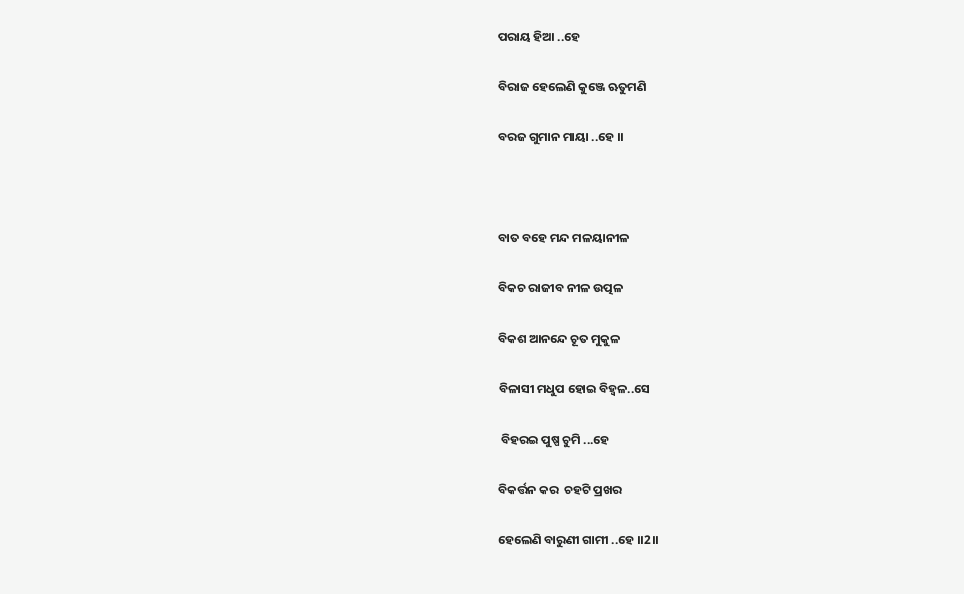ପରାୟ ହିଆ ..ହେ

ବିରାଜ ହେଲେଣି କୁଞ୍ଜେ ଋତୁମଣି

ବରଜ ଗୁମାନ ମାୟା ..ହେ ।।



ବାତ ବହେ ମନ୍ଦ ମଳୟାନୀଳ

ବିକଚ ରାଜୀବ ନୀଳ ଉତ୍ପଳ

ବିକଶ ଆନନ୍ଦେ ଚୂତ ମୁକୁଳ

ବିଳାସୀ ମଧୁପ ହୋଇ ବିହ୍ଵଳ..ସେ

 ବିହରଇ ପୁଷ୍ପ ଚୁମି ...ହେ

ବିକର୍ତ୍ତନ କର  ଚହଟି ପ୍ରଖର

ହେଲେଣି ବାରୁଣୀ ଗାମୀ ..ହେ ।।2।।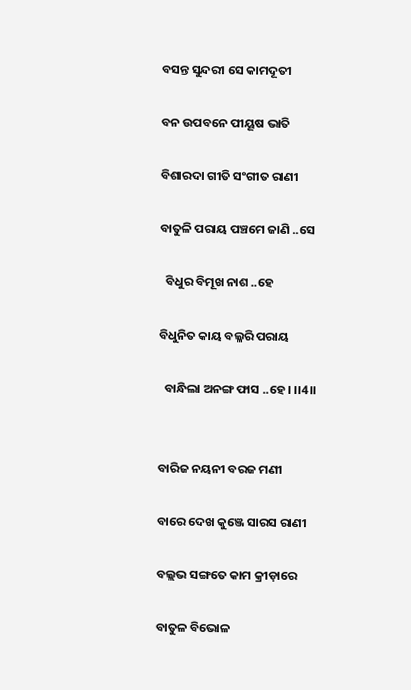ବସନ୍ତ ସୁନ୍ଦରୀ ସେ କାମଦୂତୀ

ବନ ଉପବନେ ପୀୟୂଷ ଭାତି

ବିଶାରଦା ଗୀତି ସଂଗୀତ ରାଣୀ

ବାତୁଳି ପରାୟ ପଞ୍ଚମେ ଜାଣି ..ସେ

  ବିଧୁର ବିମୂଖ ନାଶ ..ହେ

ବିଧୁନିତ କାୟ ବଲ୍ଳରି ପରାୟ

  ବାନ୍ଧିଲା ଅନଙ୍ଗ ଫାସ ..ହେ। ।।4।।


ବାରିଜ ନୟନୀ ବରଜ ମଣୀ

ବାରେ ଦେଖ କୁଞ୍ଜେ ସାରସ ରାଣୀ

ବଲ୍ଲଭ ସଙ୍ଗତେ କାମ କ୍ରୀଡ଼ାରେ

ବାତୁଳ ବିଭୋଳ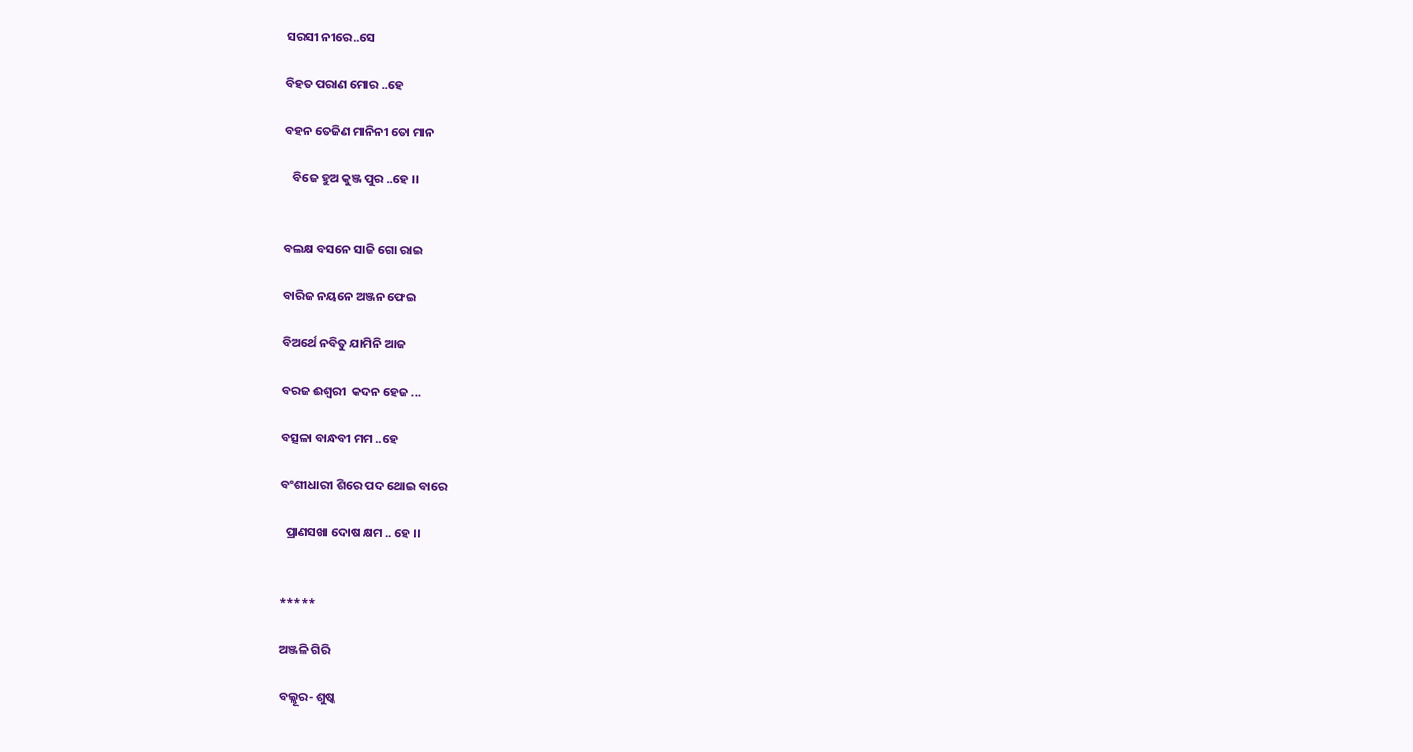ସରସୀ ନୀରେ..ସେ

ବିହତ ପରାଣ ମୋର ..ହେ

ବହନ ତେଜିଣ ମାନିନୀ ତୋ ମାନ

   ବିଜେ ହୁଅ କୁଞ୍ଜ ପୁର ..ହେ ।।


ବଲକ୍ଷ ବସନେ ସାଜି ଗୋ ରାଇ

ବାରିଜ ନୟନେ ଅଞ୍ଜନ ଫେଇ

ବିଅର୍ଥେ ନବିତୁ ଯାମିନି ଆଜ

ବରଜ ଈଶ୍ୱରୀ  କଦନ ହେଜ ...

ବତ୍ସଳା ବାନ୍ଧବୀ ମମ ..ହେ

ବଂଶୀଧାରୀ ଶିରେ ପଦ ଥୋଇ ବାରେ

  ପ୍ରାଣସଖା ଦୋଷ କ୍ଷମ .. ହେ ।।


*****

ଅଞ୍ଜଳି ଗିରି

ବଲ୍ଲୂର- ଶୁଷ୍କ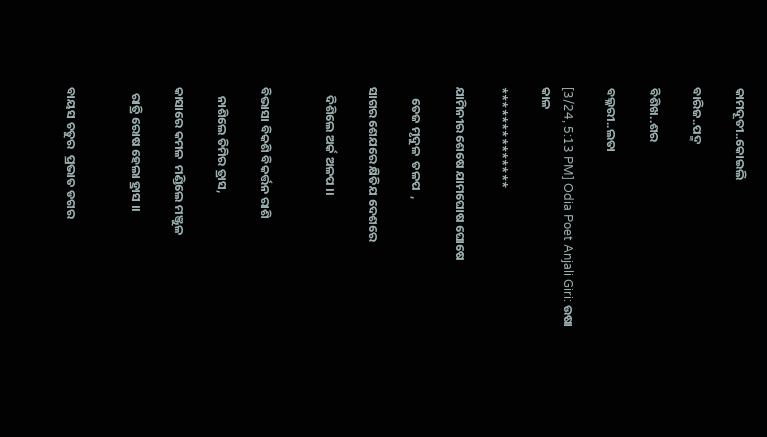କାମଦୂତୀ..କୋଇଲି

ବାରିଜ..ପଦ୍ମ

ବିଶିଖ..ଶର

ବଲ୍ଳରୀ..ଲତା

[3/24, 5:13 PM] Odia Poet Anjali Giri: ଉଷା କାଳ

**************

ଯାମିନୀର ଶେଷେ ଯାମଘୋଷ ଘୋଷେ

    ତେଜ ମୃଦୁଳ  ତଳପ  ,

ସାଗର ଶେଯରେ କ୍ଷିତିଯ ଦେଶରେ

   ଦିଶିଲେ ଅର୍କ ଅଳପ ।।


ବିଭାସା ବିକଶି ବିକର୍ତ୍ତନ ରାଶି

   ନାଶିଲେ ତିମିର ତ୍ରାସ,

କାସାରେ କମଳ  ମଣ୍ଡିଲେ ମଞ୍ଜୁଳ

  ରାତ୍ରି ରୋଷ ହେଲା ହ୍ରାସ ।।


ବାୟସ ଚତୁର  ପ୍ରଭାତ ଡଗର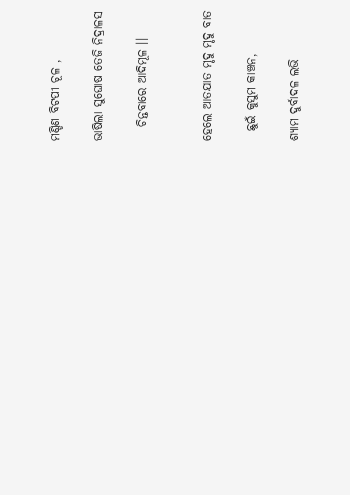ମଣ୍ଡିଣ ବିଟପୀ ଚୂଳ ,

ଭାଷିଲା ସୁଘୋଷ ତେଜି ନିଦ୍ରାଳସ

   ଚିନ୍ତବାରେ ଆଦିମୂଳ ।।


ହେଲେ ଆତଯାତ ମୃଦୁ ମୃଦୁ ବାତ

  ଛୁଇଁ କୁସୁମ କାଞ୍ଚନ,

ଶ୍ୟାମ ଦୁର୍ବାଦଳ ଲଭି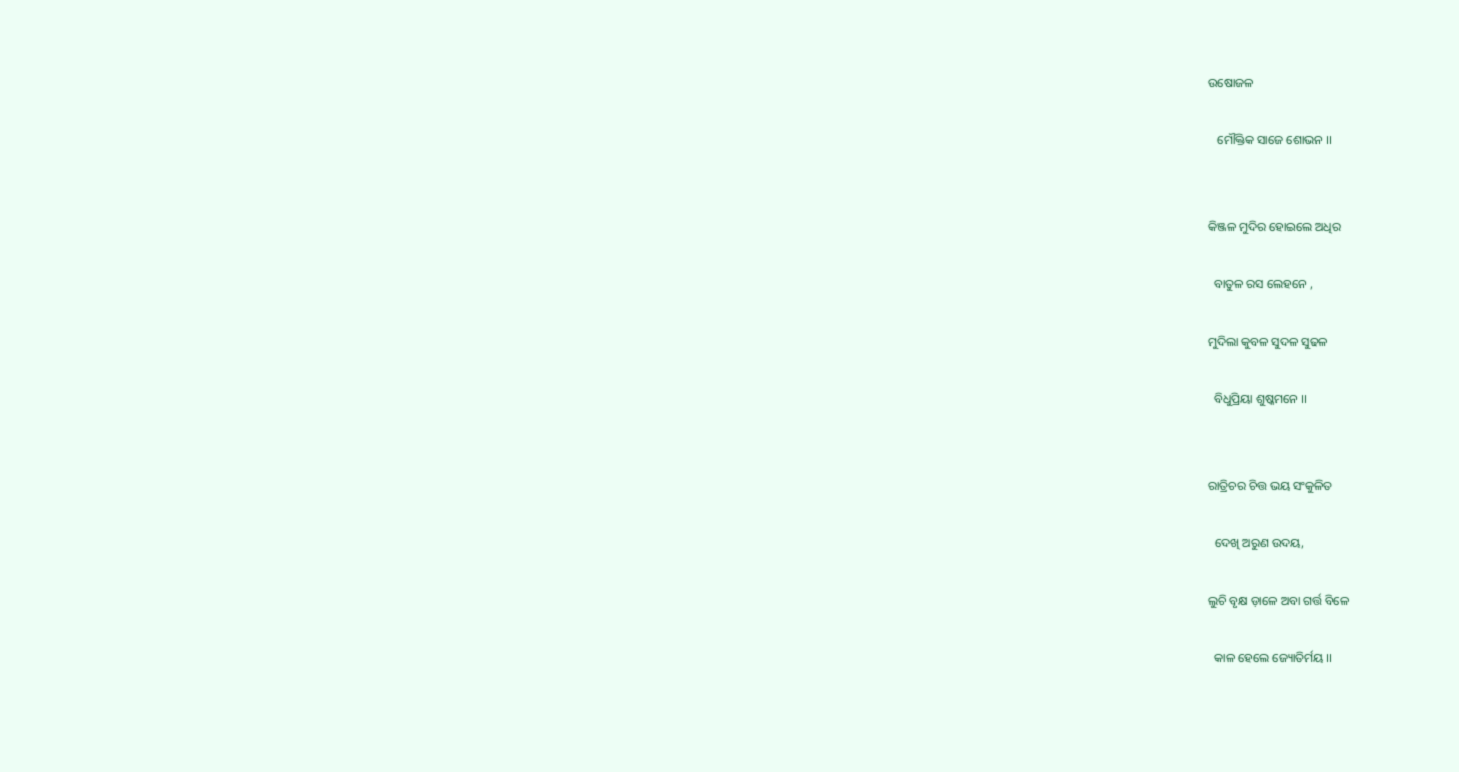ଉଷୋଜଳ

   ମୌକ୍ତିକ ସାଜେ ଶୋଭନ ।।


କିଞ୍ଜଳ ମୁଦିର ହୋଇଲେ ଅଧିର

  ବାତୁଳ ରସ ଲେହନେ ,

ମୁଦିଲା କୁବଳ ସୁଦଳ ସୁଢଳ

  ବିଧୁପ୍ରିୟା ଶୁଷ୍କମନେ ।।


ରାତ୍ରିଚର ଚିତ୍ତ ଭୟ ସଂକୁଳିତ

  ଦେଖି ଅରୁଣ ଉଦୟ,

ଲୁଚି ବୃକ୍ଷ ଡ଼ାଳେ ଅବା ଗର୍ତ୍ତ ବିଳେ

  କାଳ ହେଲେ ଜ୍ୟୋତିର୍ମୟ ।।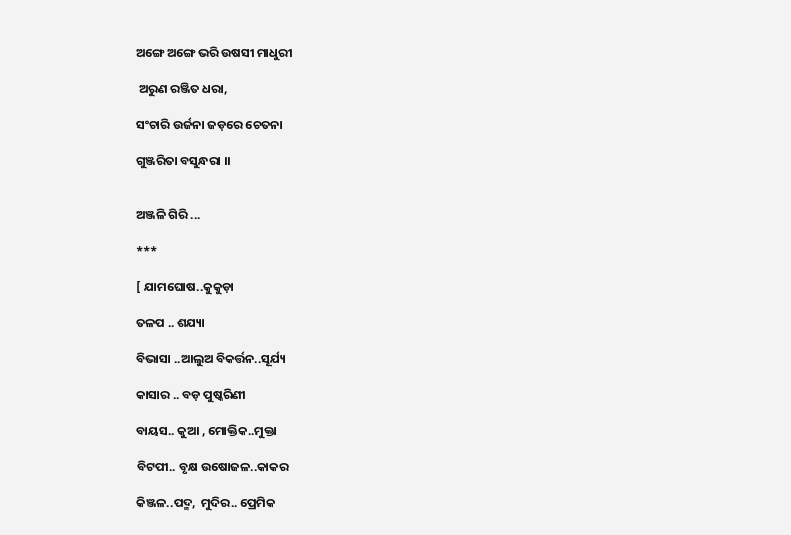ଅଙ୍ଗେ ଅଙ୍ଗେ ଭରି ଉଷସୀ ମାଧୁରୀ

 ଅରୁଣ ରଞ୍ଜିତ ଧରା,

ସଂଚାରି ଉର୍ଜନା ଜଡ଼ରେ ଚେତନା

ଗୁଞ୍ଜରିତା ବସୁନ୍ଧରା ।।


ଅଞ୍ଜଳି ଗିରି ...

***

[ ଯାମଘୋଷ..କୁକୁଡ଼ା

ତଳପ .. ଶଯ୍ୟା

ବିଭାସା ..ଆଲୁଅ ବିକର୍ତ୍ତନ..ସୂର୍ଯ୍ୟ

କାସାର .. ବଡ଼ ପୁଷ୍କରିଣୀ

ବାୟସ.. କୁଆ , ମୋକ୍ତିକ..ମୁକ୍ତା

ବିଟପୀ.. ବୃକ୍ଷ ଉଷୋଜଳ..କାକର

କିଞ୍ଜଳ..ପଦ୍ମ,  ମୁଦିର.. ପ୍ରେମିକ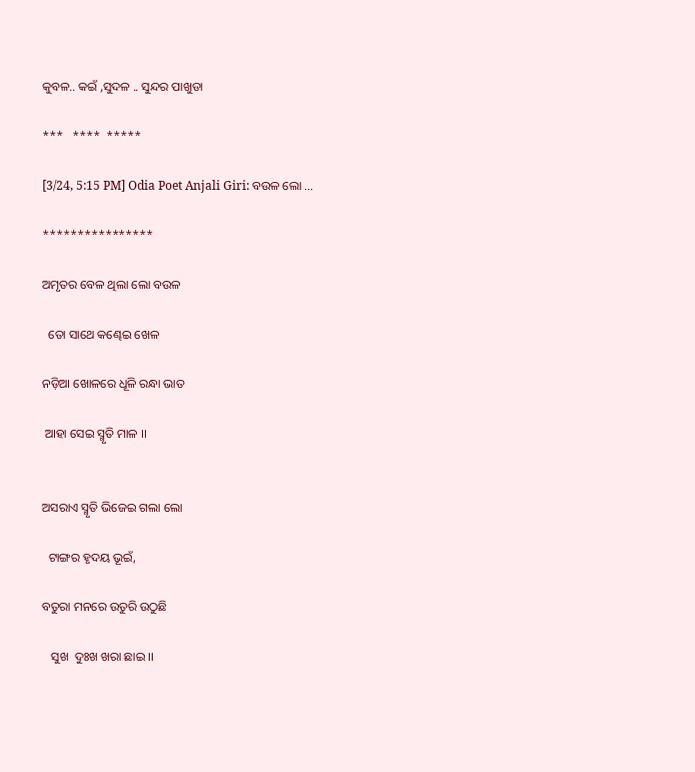କୁବଳ.. କଇଁ ,ସୁଦଳ .. ସୁନ୍ଦର ପାଖୁଡା

***   ****  *****

[3/24, 5:15 PM] Odia Poet Anjali Giri: ବଉଳ ଲୋ ...

****************

ଅମୃତର ବେଳ ଥିଲା ଲୋ ବଉଳ

  ତୋ ସାଥେ କଣ୍ଢେଇ ଖେଳ

ନଡ଼ିଆ ଖୋଳରେ ଧୂଳି ରନ୍ଧା ଭାତ

 ଆହା ସେଇ ସ୍ମୃତି ମାଳ ।।


ଅସରାଏ ସ୍ମୃତି ଭିଜେଇ ଗଲା ଲୋ

  ଟାଙ୍ଗର ହୃଦୟ ଭୂଇଁ,

ବତୁରା ମନରେ ଉତୁରି ଉଠୁଛି

   ସୁଖ  ଦୁଃଖ ଖରା ଛାଇ ।।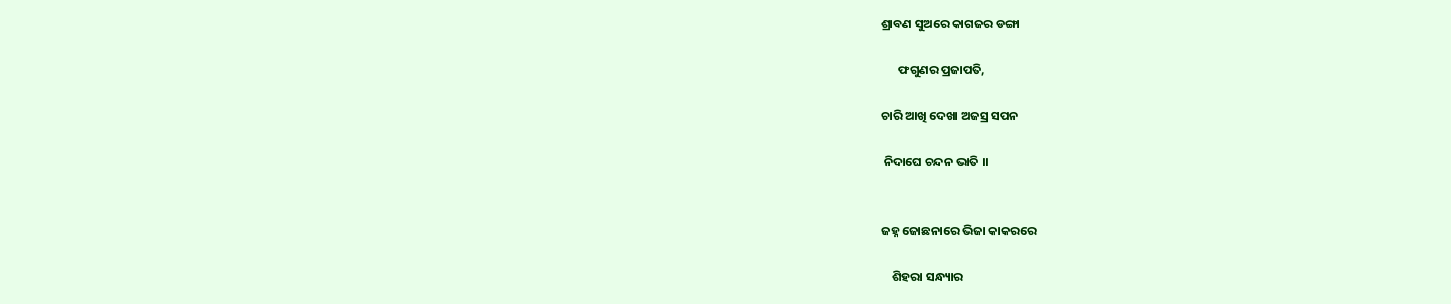ଶ୍ରାବଣ ସୁଅରେ କାଗଜର ଡଙ୍ଗା

      ଫଗୁଣର ପ୍ରଜାପତି,

ଚାରି ଆଖି ଦେଖା ଅଜସ୍ର ସପନ

 ନିଦାଘେ ଚନ୍ଦନ ଭାତି ।।


ଜହ୍ନ ଜୋଛନାରେ ଭିଜା କାକରରେ

    ଶିହରା ସନ୍ଧ୍ୟାର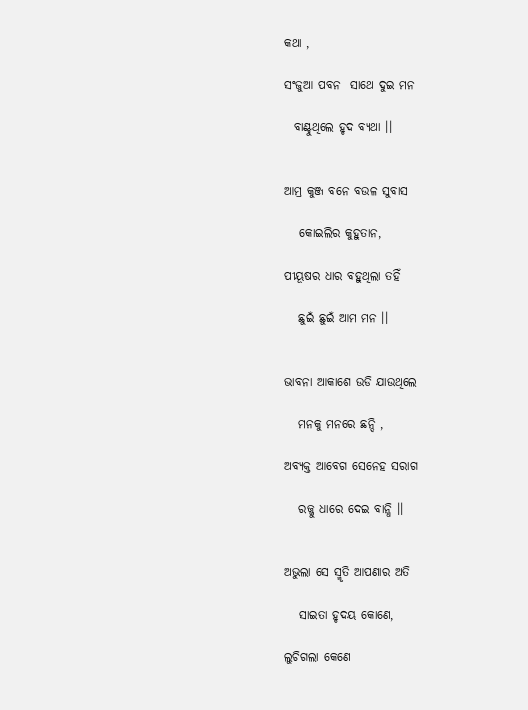କଥା ,

ସଂଜୁଆ ପବନ  ସାଥେ ଦୁଇ ମନ

  ବାଣ୍ଟୁଥିଲେ ହୃଦ ବ୍ୟଥା ।।


ଆମ୍ର କୁଞ୍ଜ ବନେ ବଉଳ ସୁବାସ

   କୋଇଲିର କୁହୁତାନ,

ପୀୟୂଷର ଧାର ବହୁଥିଲା ତହିଁ

   ଛୁଇଁ ଛୁଇଁ ଆମ ମନ ।।


ଭାବନା ଆକାଶେ ଉଡି ଯାଉଥିଲେ

   ମନକୁ ମନରେ ଛନ୍ଦି ,

ଅବ୍ୟକ୍ତ ଆବେଗ ସେନେହ ସରାଗ

   ରଜ୍ଜୁ ଧାରେ ଦେଇ ବାନ୍ଧି ।।


ଅଭୁଲା ସେ ସ୍ମୃତି ଆପଣାର ଅତି

   ସାଇତା ହୃଦୟ କୋଣେ,

ଲୁଚିଗଲା କେଣେ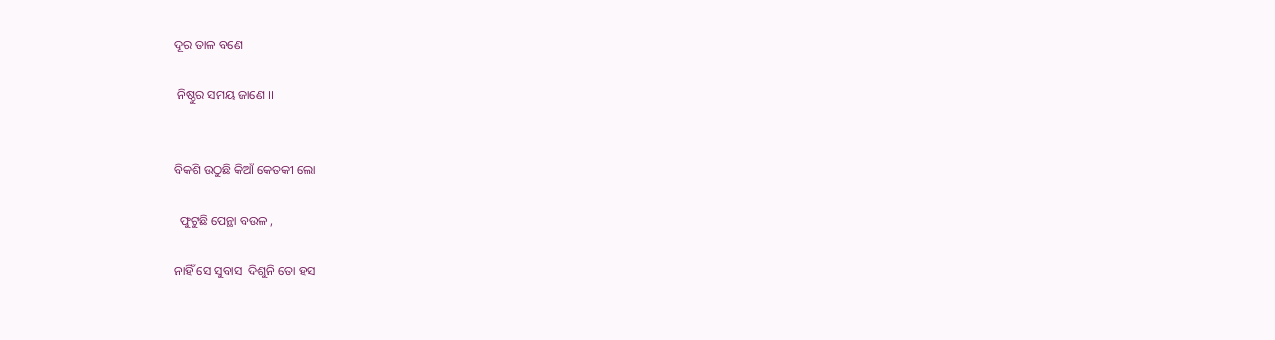ଦୂର ତାଳ ବଣେ

 ନିଷ୍ଠୁର ସମୟ ଜାଣେ ।।


ବିକଶି ଉଠୁଛି କିଆଁ କେତକୀ ଲୋ

  ଫୁଟୁଛି ପେନ୍ଥା ବଉଳ ,

ନାହିଁ ସେ ସୁବାସ  ଦିଶୁନି ତୋ ହସ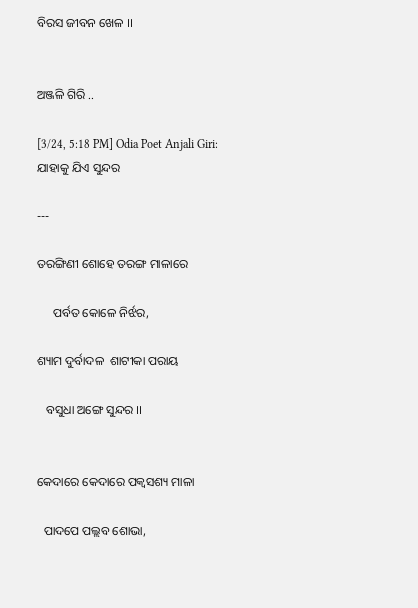ବିରସ ଜୀବନ ଖେଳ ।।


ଅଞ୍ଜଳି ଗିରି ..

[3/24, 5:18 PM] Odia Poet Anjali Giri: ଯାହାକୁ ଯିଏ ସୁନ୍ଦର

---

ତରଙ୍ଗିଣୀ ଶୋହେ ତରଙ୍ଗ ମାଳାରେ

     ପର୍ବତ କୋଳେ ନିର୍ଝର,

ଶ୍ୟାମ ଦୁର୍ବାଦଳ  ଶାଟୀକା ପରାୟ

   ବସୁଧା ଅଙ୍ଗେ ସୁନ୍ଦର ।।


କେଦାରେ କେଦାରେ ପକ୍ଵସଶ୍ୟ ମାଳା

  ପାଦପେ ପଲ୍ଲବ ଶୋଭା,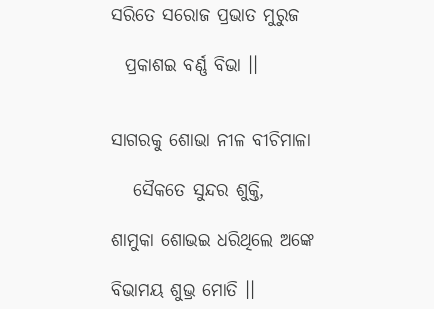ସରିତେ ସରୋଜ ପ୍ରଭାତ ମୁରୁଜ

  ପ୍ରକାଶଇ ବର୍ଣ୍ଣ ବିଭା ।।


ସାଗରକୁ ଶୋଭା ନୀଳ ବୀଚିମାଳା

   ସୈକତେ ସୁନ୍ଦର ଶୁକ୍ତି,

ଶାମୁକା ଶୋଭଇ ଧରିଥିଲେ ଅଙ୍କେ

ବିଭାମୟ ଶୁଭ୍ର ମୋତି ।।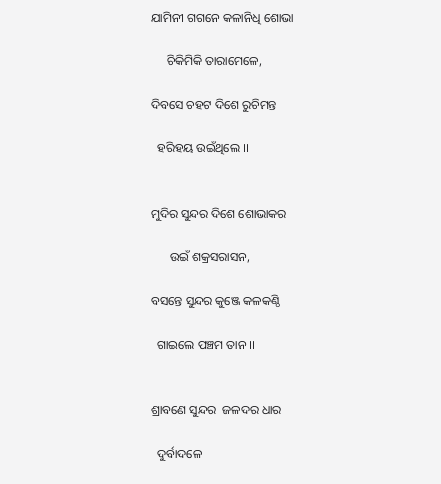ଯାମିନୀ ଗଗନେ କଳାନିଧି ଶୋଭା

     ଚିକିମିକି ତାରାମେଳେ,

ଦିବସେ ଚହଟ ଦିଶେ ରୁଚିମନ୍ତ

  ହରିହୟ ଉଇଁଥିଲେ ।।


ମୁଦିର ସୁନ୍ଦର ଦିଶେ ଶୋଭାକର

      ଉଇଁ ଶକ୍ରସରାସନ,

ବସନ୍ତେ ସୁନ୍ଦର କୁଞ୍ଜେ କଳକଣ୍ଠି

  ଗାଇଲେ ପଞ୍ଚମ ତାନ ।।


ଶ୍ରାବଣେ ସୁନ୍ଦର  ଜଳଦର ଧାର

  ଦୁର୍ବାଦଳେ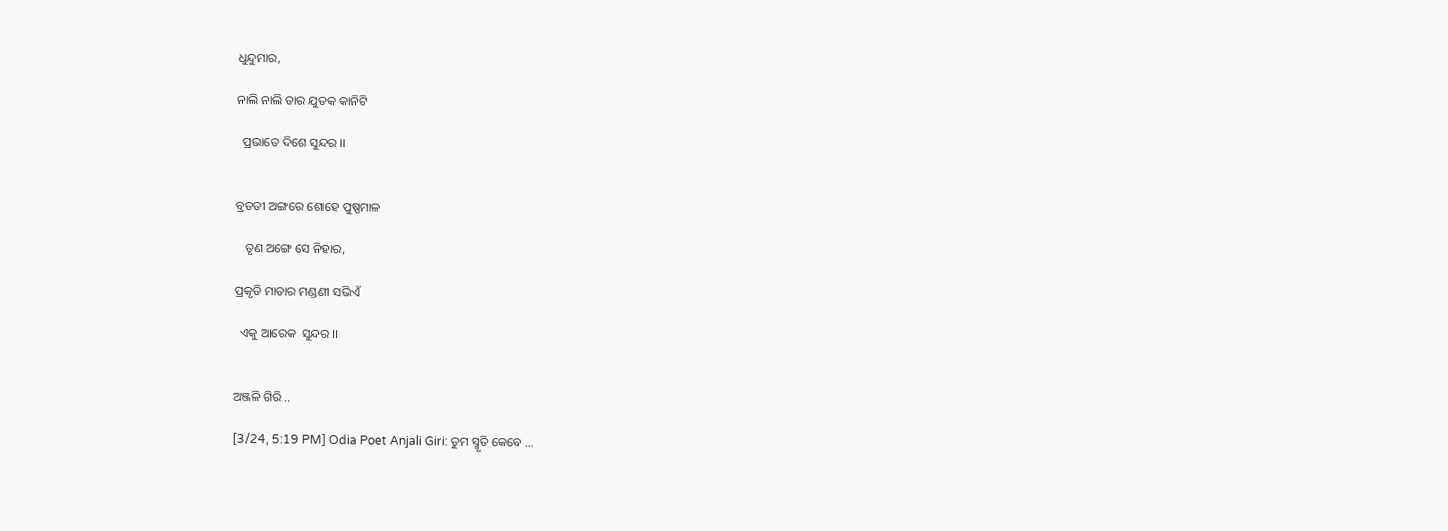ଧୁନ୍ଦୁମାର,

ନାଲି ନାଲି ତାର ଯୁତକ କାନିଟି

  ପ୍ରଭାତେ ଦିଶେ ସୁନ୍ଦର ।।


ବ୍ରତତୀ ଅଙ୍ଗରେ ଶୋହେ ପୁଷ୍ପମାଳ

   ତୃଣ ଅଙ୍ଗେ ସେ ନିହାର,

ପ୍ରକୃତି ମାତାର ମଣ୍ଡଣୀ ସଭିଏଁ

  ଏକୁ ଆରେକ  ସୁନ୍ଦର ।।


ଅଞ୍ଜଳି ଗିରି ..

[3/24, 5:19 PM] Odia Poet Anjali Giri: ତୁମ ସ୍ମୃତି କେବେ ...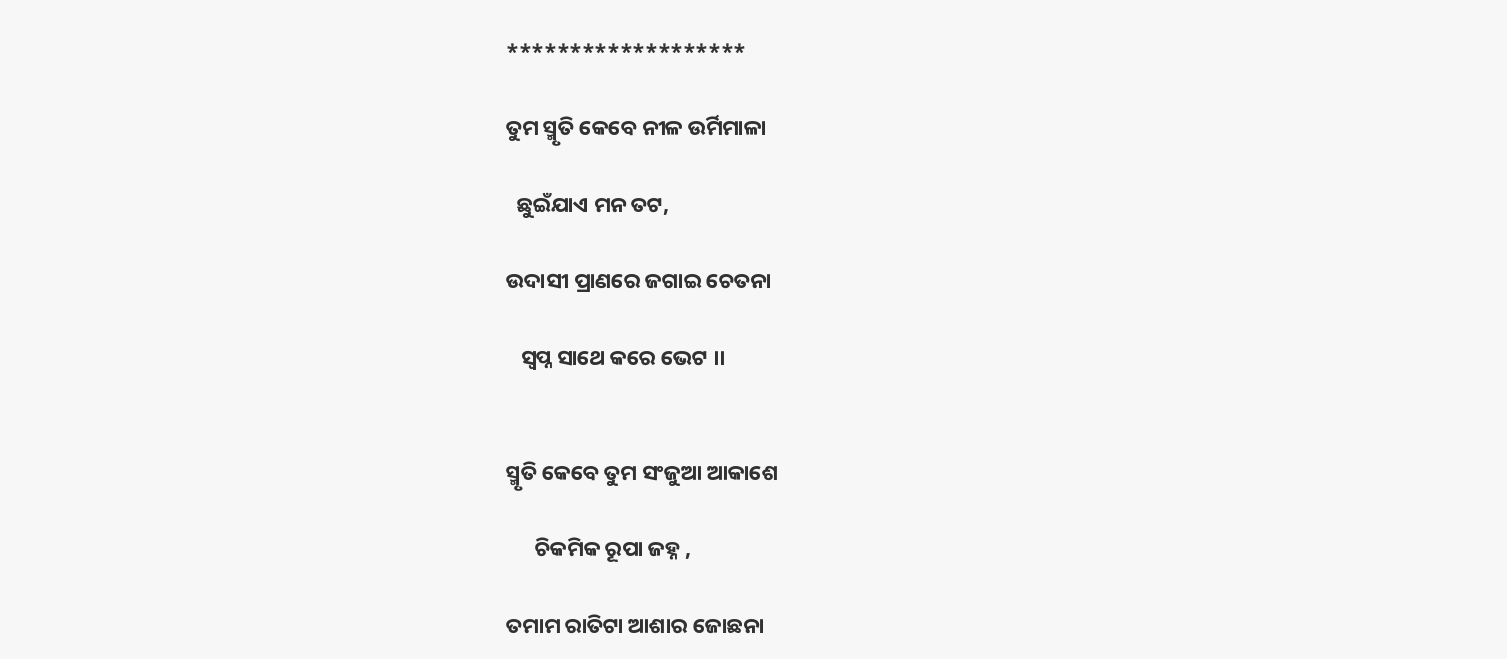*******************

ତୁମ ସ୍ମୃତି କେବେ ନୀଳ ଉର୍ମିମାଳା

  ଛୁଇଁଯାଏ ମନ ତଟ,

ଉଦାସୀ ପ୍ରାଣରେ ଜଗାଇ ଚେତନା

   ସ୍ବପ୍ନ ସାଥେ କରେ ଭେଟ ।।


ସ୍ମୃତି କେବେ ତୁମ ସଂଜୁଆ ଆକାଶେ

      ଚିକମିକ ରୂପା ଜହ୍ନ ,

ତମାମ ରାତିଟା ଆଶାର ଜୋଛନା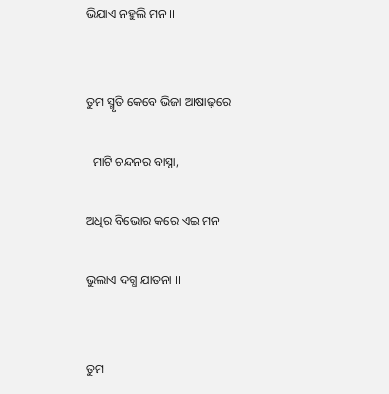ଭିଯାଏ ନହୁଲି ମନ ।।


ତୁମ ସ୍ମୃତି କେବେ ଭିଜା ଆଷାଢ଼ରେ

  ମାଟି ଚନ୍ଦନର ବାସ୍ନା,

ଅଧିର ବିଭୋର କରେ ଏଇ ମନ

ଭୁଲାଏ ଦଗ୍ଧ ଯାତନା ।।


ତୁମ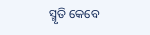ସ୍ମୃତି କେବେ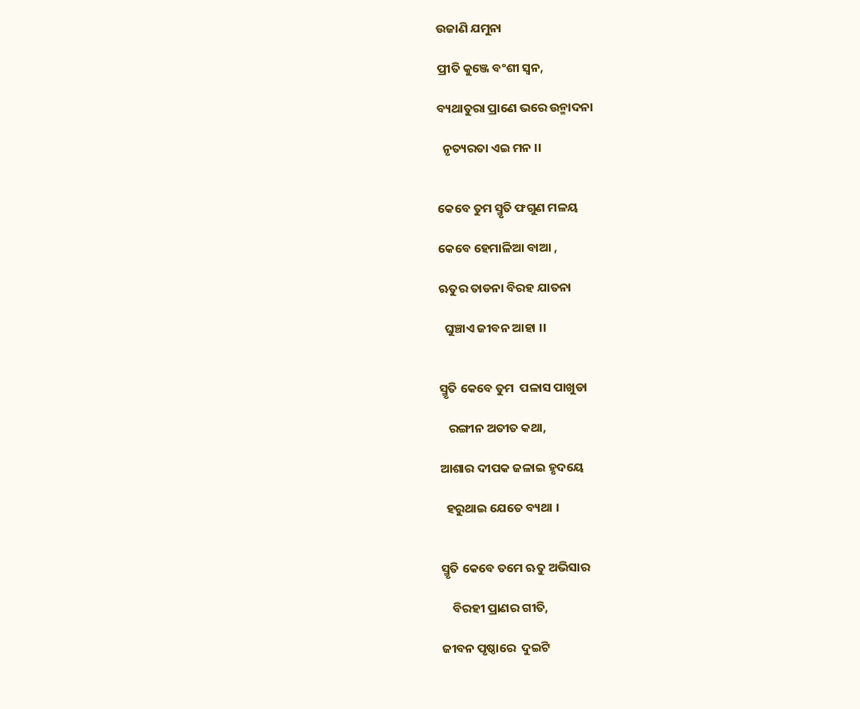ଉଜାଣି ଯମୁନା

ପ୍ରୀତି କୁଞ୍ଜେ ବଂଶୀ ସ୍ଵନ,

ବ୍ୟଥାତୁରା ପ୍ରାଣେ ଭରେ ଉନ୍ମାଦନା

  ନୃତ୍ୟରତା ଏଇ ମନ ।।


କେବେ ତୁମ ସ୍ମୃତି ଫଗୁଣ ମଳୟ

କେବେ ହେମାଳିଆ ବାଆ ,

ଋତୁର ତାଡନା ବିରହ ଯାତନା

  ଘୁଞ୍ଚାଏ ଜୀବନ ଆହା ।।


ସ୍ମୃତି କେବେ ତୁମ  ପଳାସ ପାଖୁଡା

   ରଙ୍ଗୀନ ଅତୀତ କଥା,

ଆଶାର ଦୀପକ ଜଳାଇ ହୃଦୟେ

  ହରୁଥାଇ ଯେତେ ବ୍ୟଥା ।


ସ୍ମୃତି କେବେ ତମେ ଋତୁ ଅଭିସାର

    ବିରହୀ ପ୍ରାଣର ଗୀତି,

ଜୀବନ ପୃଷ୍ଠାରେ  ଦୁଇଟି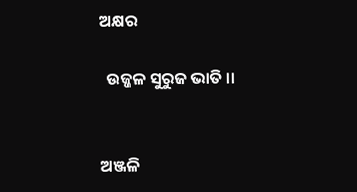ଅକ୍ଷର

  ଉଜ୍ଜଳ ସୁରୁଜ ଭାତି ।।


ଅଞ୍ଜଳି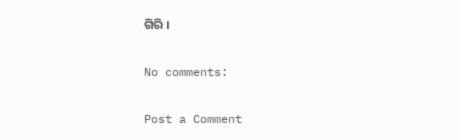ଗିରି ।

No comments:

Post a Comment